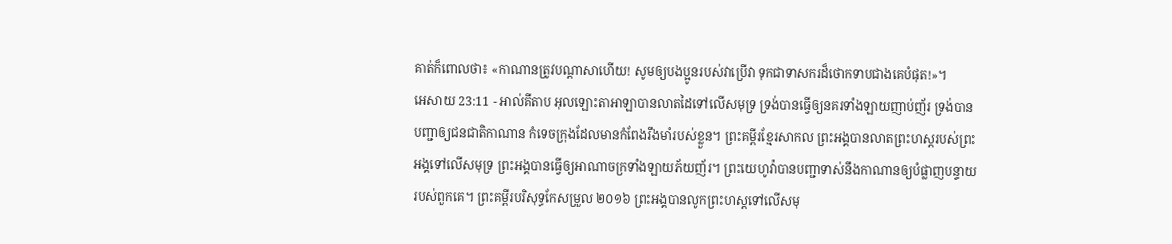គាត់ក៏ពោលថា៖ «កាណានត្រូវបណ្តាសាហើយ! សូមឲ្យបងប្អូនរបស់វាប្រើវា ទុកជាទាសករដ៏ថោកទាបជាងគេបំផុត!»។
អេសាយ 23:11 - អាល់គីតាប អុលឡោះតាអាឡាបានលាតដៃទៅលើសមុទ្រ ទ្រង់បានធ្វើឲ្យនគរទាំងឡាយញាប់ញ័រ ទ្រង់បានបញ្ជាឲ្យជនជាតិកាណាន កំទេចក្រុងដែលមានកំពែងរឹងមាំរបស់ខ្លួន។ ព្រះគម្ពីរខ្មែរសាកល ព្រះអង្គបានលាតព្រះហស្តរបស់ព្រះអង្គទៅលើសមុទ្រ ព្រះអង្គបានធ្វើឲ្យអាណាចក្រទាំងឡាយភ័យញ័រ។ ព្រះយេហូវ៉ាបានបញ្ជាទាស់នឹងកាណានឲ្យបំផ្លាញបន្ទាយរបស់ពួកគេ។ ព្រះគម្ពីរបរិសុទ្ធកែសម្រួល ២០១៦ ព្រះអង្គបានលូកព្រះហស្តទៅលើសមុ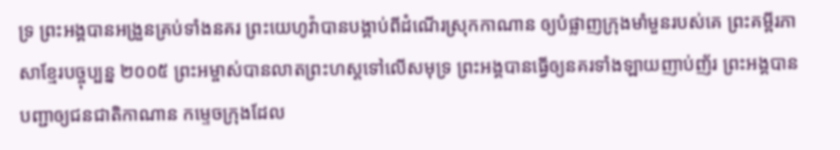ទ្រ ព្រះអង្គបានអង្រួនគ្រប់ទាំងនគរ ព្រះយេហូវ៉ាបានបង្គាប់ពីដំណើរស្រុកកាណាន ឲ្យបំផ្លាញក្រុងមាំមួនរបស់គេ ព្រះគម្ពីរភាសាខ្មែរបច្ចុប្បន្ន ២០០៥ ព្រះអម្ចាស់បានលាតព្រះហស្ដទៅលើសមុទ្រ ព្រះអង្គបានធ្វើឲ្យនគរទាំងឡាយញាប់ញ័រ ព្រះអង្គបានបញ្ជាឲ្យជនជាតិកាណាន កម្ទេចក្រុងដែល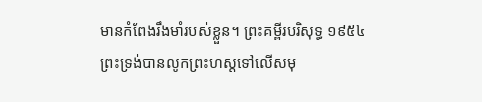មានកំពែងរឹងមាំរបស់ខ្លួន។ ព្រះគម្ពីរបរិសុទ្ធ ១៩៥៤ ព្រះទ្រង់បានលូកព្រះហស្តទៅលើសមុ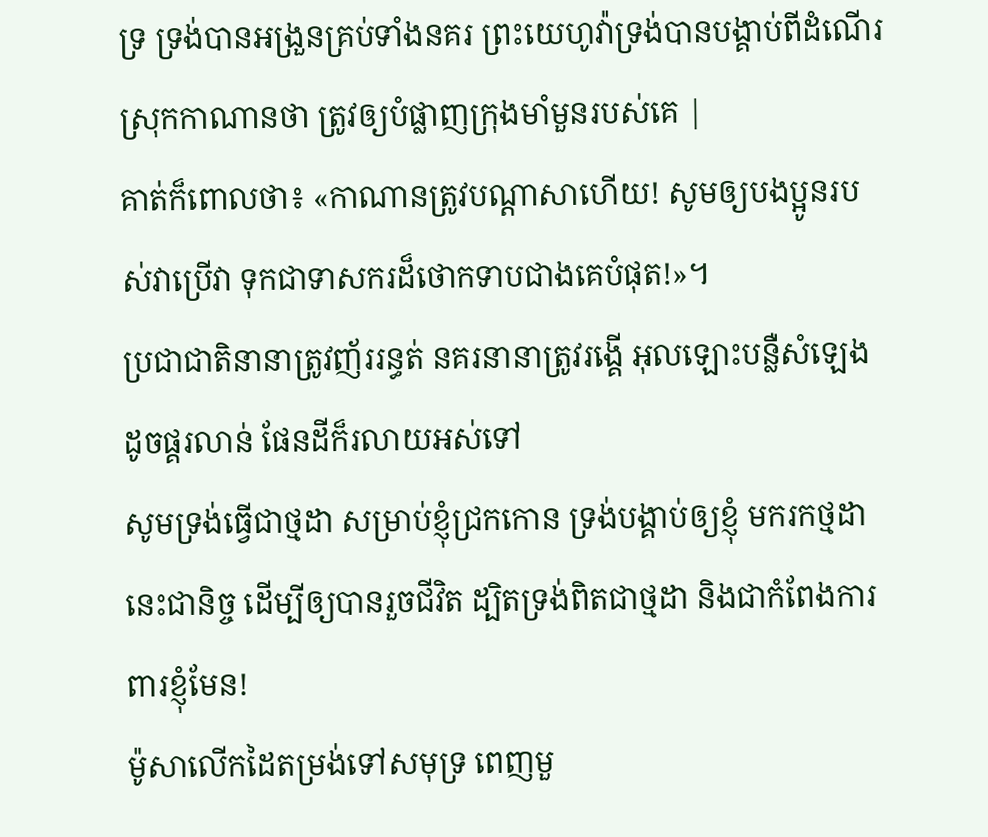ទ្រ ទ្រង់បានអង្រួនគ្រប់ទាំងនគរ ព្រះយេហូវ៉ាទ្រង់បានបង្គាប់ពីដំណើរស្រុកកាណានថា ត្រូវឲ្យបំផ្លាញក្រុងមាំមួនរបស់គេ |
គាត់ក៏ពោលថា៖ «កាណានត្រូវបណ្តាសាហើយ! សូមឲ្យបងប្អូនរបស់វាប្រើវា ទុកជាទាសករដ៏ថោកទាបជាងគេបំផុត!»។
ប្រជាជាតិនានាត្រូវញ័ររន្ធត់ នគរនានាត្រូវរង្គើ អុលឡោះបន្លឺសំឡេងដូចផ្គរលាន់ ផែនដីក៏រលាយអស់ទៅ
សូមទ្រង់ធ្វើជាថ្មដា សម្រាប់ខ្ញុំជ្រកកោន ទ្រង់បង្គាប់ឲ្យខ្ញុំ មករកថ្មដានេះជានិច្ច ដើម្បីឲ្យបានរួចជីវិត ដ្បិតទ្រង់ពិតជាថ្មដា និងជាកំពែងការពារខ្ញុំមែន!
ម៉ូសាលើកដៃតម្រង់ទៅសមុទ្រ ពេញមួ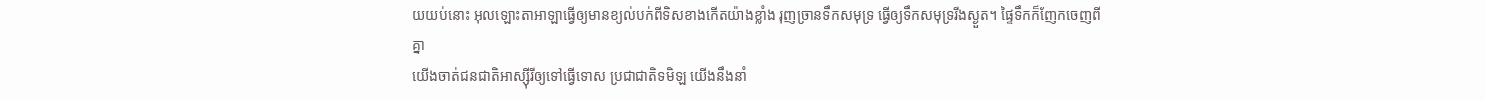យយប់នោះ អុលឡោះតាអាឡាធ្វើឲ្យមានខ្យល់បក់ពីទិសខាងកើតយ៉ាងខ្លាំង រុញច្រានទឹកសមុទ្រ ធ្វើឲ្យទឹកសមុទ្ររីងស្ងួត។ ផ្ទៃទឹកក៏ញែកចេញពីគ្នា
យើងចាត់ជនជាតិអាស្ស៊ីរីឲ្យទៅធ្វើទោស ប្រជាជាតិទមិឡ យើងនឹងនាំ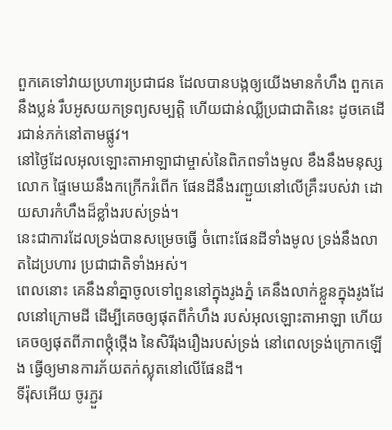ពួកគេទៅវាយប្រហារប្រជាជន ដែលបានបង្កឲ្យយើងមានកំហឹង ពួកគេនឹងប្លន់ រឹបអូសយកទ្រព្យសម្បត្តិ ហើយជាន់ឈ្លីប្រជាជាតិនេះ ដូចគេដើរជាន់ភក់នៅតាមផ្លូវ។
នៅថ្ងៃដែលអុលឡោះតាអាឡាជាម្ចាស់នៃពិភពទាំងមូល ខឹងនឹងមនុស្សលោក ផ្ទៃមេឃនឹងកក្រើករំពើក ផែនដីនឹងរញ្ជួយនៅលើគ្រឹះរបស់វា ដោយសារកំហឹងដ៏ខ្លាំងរបស់ទ្រង់។
នេះជាការដែលទ្រង់បានសម្រេចធ្វើ ចំពោះផែនដីទាំងមូល ទ្រង់នឹងលាតដៃប្រហារ ប្រជាជាតិទាំងអស់។
ពេលនោះ គេនឹងនាំគ្នាចូលទៅពួននៅក្នុងរូងភ្នំ គេនឹងលាក់ខ្លួនក្នុងរូងដែលនៅក្រោមដី ដើម្បីគេចឲ្យផុតពីកំហឹង របស់អុលឡោះតាអាឡា ហើយគេចឲ្យផុតពីភាពថ្កុំថ្កើង នៃសិរីរុងរឿងរបស់ទ្រង់ នៅពេលទ្រង់ក្រោកឡើង ធ្វើឲ្យមានការភ័យតក់ស្លុតនៅលើផែនដី។
ទីរ៉ុសអើយ ចូរភ្ជួរ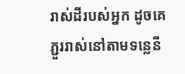រាស់ដីរបស់អ្នក ដូចគេភ្ជួររាស់នៅតាមទន្លេនី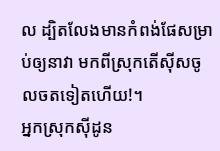ល ដ្បិតលែងមានកំពង់ផែសម្រាប់ឲ្យនាវា មកពីស្រុកតើស៊ីសចូលចតទៀតហើយ!។
អ្នកស្រុកស៊ីដូន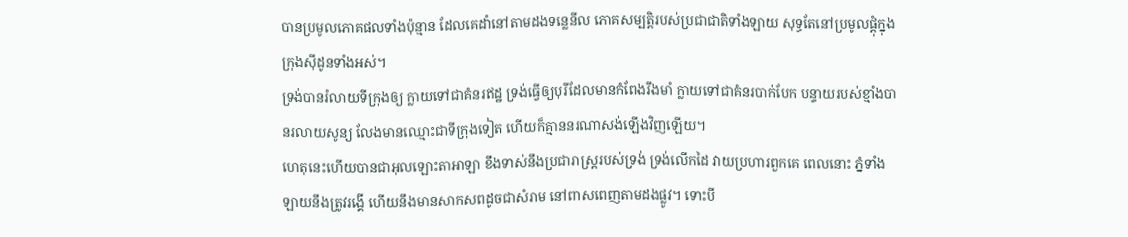បានប្រមូលភោគផលទាំងប៉ុន្មាន ដែលគេដាំនៅតាមដងទន្លេនីល ភោគសម្បត្តិរបស់ប្រជាជាតិទាំងឡាយ សុទ្ធតែនៅប្រមូលផ្ដុំក្នុងក្រុងស៊ីដូនទាំងអស់។
ទ្រង់បានរំលាយទីក្រុងឲ្យ ក្លាយទៅជាគំនរឥដ្ឋ ទ្រង់ធ្វើឲ្យបុរីដែលមានកំពែងរឹងមាំ ក្លាយទៅជាគំនរបាក់បែក បន្ទាយរបស់ខ្មាំងបានរលាយសូន្យ លែងមានឈ្មោះជាទីក្រុងទៀត ហើយក៏គ្មាននរណាសង់ឡើងវិញឡើយ។
ហេតុនេះហើយបានជាអុលឡោះតាអាឡា ខឹងទាស់នឹងប្រជារាស្ត្ររបស់ទ្រង់ ទ្រង់លើកដៃ វាយប្រហារពួកគេ ពេលនោះ ភ្នំទាំងឡាយនឹងត្រូវរង្គើ ហើយនឹងមានសាកសពដូចជាសំរាម នៅពាសពេញតាមដងផ្លូវ។ ទោះបី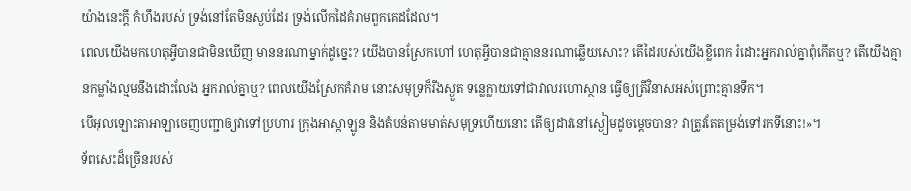យ៉ាងនេះក្ដី កំហឹងរបស់ ទ្រង់នៅតែមិនស្ងប់ដែរ ទ្រង់លើកដៃគំរាមពួកគេដដែល។
ពេលយើងមកហេតុអ្វីបានជាមិនឃើញ មាននរណាម្នាក់ដូច្នេះ? យើងបានស្រែកហៅ ហេតុអ្វីបានជាគ្មាននរណាឆ្លើយសោះ? តើដៃរបស់យើងខ្លីពេក រំដោះអ្នករាល់គ្នាពុំកើតឬ? តើយើងគ្មានកម្លាំងល្មមនឹងដោះលែង អ្នករាល់គ្នាឬ? ពេលយើងស្រែកគំរាម នោះសមុទ្រក៏រីងស្ងួត ទន្លេក្លាយទៅជាវាលរហោស្ថាន ធ្វើឲ្យត្រីវិនាសអស់ព្រោះគ្មានទឹក។
បើអុលឡោះតាអាឡាចេញបញ្ជាឲ្យវាទៅប្រហារ ក្រុងអាស្កាឡូន និងតំបន់តាមមាត់សមុទ្រហើយនោះ តើឲ្យដាវនៅស្ងៀមដូចម្ដេចបាន? វាត្រូវតែតម្រង់ទៅរកទីនោះ!»។
ទ័ពសេះដ៏ច្រើនរបស់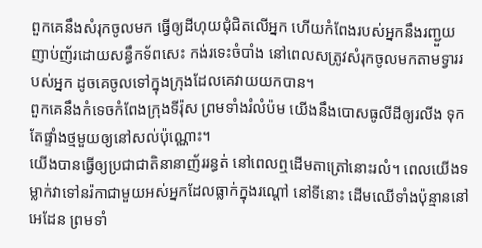ពួកគេនឹងសំរុកចូលមក ធ្វើឲ្យដីហុយជុំជិតលើអ្នក ហើយកំពែងរបស់អ្នកនឹងរញ្ជួយញាប់ញ័រដោយសន្ធឹកទ័ពសេះ កង់រទេះចំបាំង នៅពេលសត្រូវសំរុកចូលមកតាមទ្វាររបស់អ្នក ដូចគេចូលទៅក្នុងក្រុងដែលគេវាយយកបាន។
ពួកគេនឹងកំទេចកំពែងក្រុងទីរ៉ុស ព្រមទាំងរំលំប៉ម យើងនឹងបោសធូលីដីឲ្យរលីង ទុកតែផ្ទាំងថ្មមួយឲ្យនៅសល់ប៉ុណ្ណោះ។
យើងបានធ្វើឲ្យប្រជាជាតិនានាញ័ររន្ធត់ នៅពេលឮដើមតាត្រៅនោះរលំ។ ពេលយើងទម្លាក់វាទៅនរ៉កាជាមួយអស់អ្នកដែលធ្លាក់ក្នុងរណ្ដៅ នៅទីនោះ ដើមឈើទាំងប៉ុន្មាននៅអេដែន ព្រមទាំ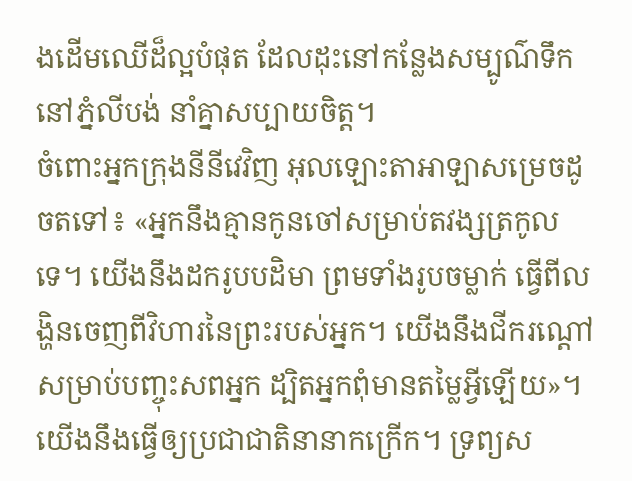ងដើមឈើដ៏ល្អបំផុត ដែលដុះនៅកន្លែងសម្បូណ៌ទឹក នៅភ្នំលីបង់ នាំគ្នាសប្បាយចិត្ត។
ចំពោះអ្នកក្រុងនីនីវេវិញ អុលឡោះតាអាឡាសម្រេចដូចតទៅ៖ «អ្នកនឹងគ្មានកូនចៅសម្រាប់តវង្សត្រកូលទេ។ យើងនឹងដករូបបដិមា ព្រមទាំងរូបចម្លាក់ ធ្វើពីលង្ហិនចេញពីវិហារនៃព្រះរបស់អ្នក។ យើងនឹងជីករណ្ដៅសម្រាប់បញ្ចុះសពអ្នក ដ្បិតអ្នកពុំមានតម្លៃអ្វីឡើយ»។
យើងនឹងធ្វើឲ្យប្រជាជាតិនានាកក្រើក។ ទ្រព្យស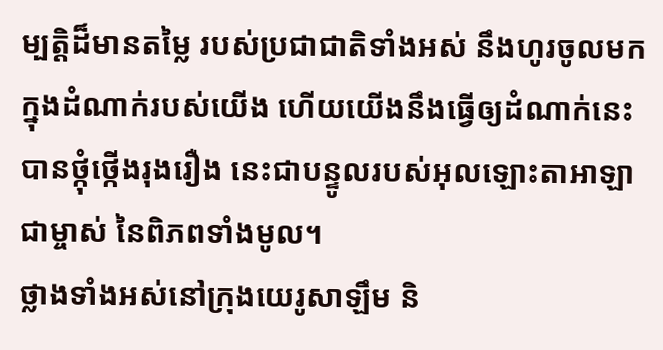ម្បត្តិដ៏មានតម្លៃ របស់ប្រជាជាតិទាំងអស់ នឹងហូរចូលមកក្នុងដំណាក់របស់យើង ហើយយើងនឹងធ្វើឲ្យដំណាក់នេះ បានថ្កុំថ្កើងរុងរឿង នេះជាបន្ទូលរបស់អុលឡោះតាអាឡាជាម្ចាស់ នៃពិភពទាំងមូល។
ថ្លាងទាំងអស់នៅក្រុងយេរូសាឡឹម និ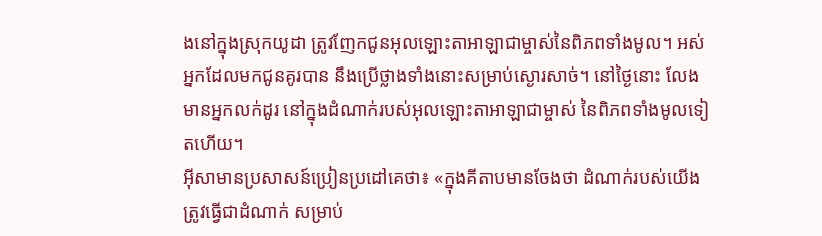ងនៅក្នុងស្រុកយូដា ត្រូវញែកជូនអុលឡោះតាអាឡាជាម្ចាស់នៃពិភពទាំងមូល។ អស់អ្នកដែលមកជូនគូរបាន នឹងប្រើថ្លាងទាំងនោះសម្រាប់ស្ងោរសាច់។ នៅថ្ងៃនោះ លែងមានអ្នកលក់ដូរ នៅក្នុងដំណាក់របស់អុលឡោះតាអាឡាជាម្ចាស់ នៃពិភពទាំងមូលទៀតហើយ។
អ៊ីសាមានប្រសាសន៍ប្រៀនប្រដៅគេថា៖ «ក្នុងគីតាបមានចែងថា ដំណាក់របស់យើងត្រូវធ្វើជាដំណាក់ សម្រាប់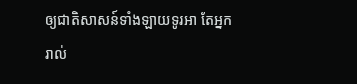ឲ្យជាតិសាសន៍ទាំងឡាយទូរអា តែអ្នករាល់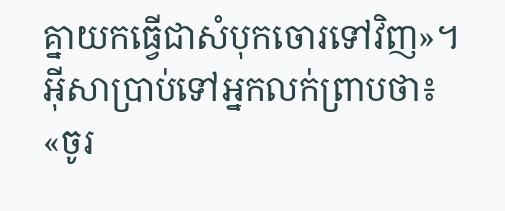គ្នាយកធ្វើជាសំបុកចោរទៅវិញ»។
អ៊ីសាប្រាប់ទៅអ្នកលក់ព្រាបថា៖ «ចូរ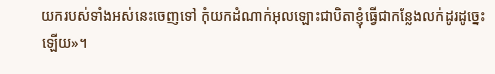យករបស់ទាំងអស់នេះចេញទៅ កុំយកដំណាក់អុលឡោះជាបិតាខ្ញុំធ្វើជាកន្លែងលក់ដូរដូច្នេះឡើយ»។